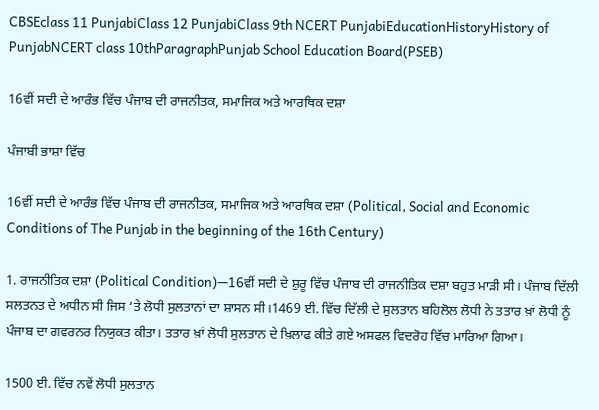CBSEclass 11 PunjabiClass 12 PunjabiClass 9th NCERT PunjabiEducationHistoryHistory of PunjabNCERT class 10thParagraphPunjab School Education Board(PSEB)

16ਵੀਂ ਸਦੀ ਦੇ ਆਰੰਭ ਵਿੱਚ ਪੰਜਾਬ ਦੀ ਰਾਜਨੀਤਕ, ਸਮਾਜਿਕ ਅਤੇ ਆਰਥਿਕ ਦਸ਼ਾ

ਪੰਜਾਬੀ ਭਾਸ਼ਾ ਵਿੱਚ

16ਵੀਂ ਸਦੀ ਦੇ ਆਰੰਭ ਵਿੱਚ ਪੰਜਾਬ ਦੀ ਰਾਜਨੀਤਕ, ਸਮਾਜਿਕ ਅਤੇ ਆਰਥਿਕ ਦਸ਼ਾ (Political, Social and Economic Conditions of The Punjab in the beginning of the 16th Century)

1. ਰਾਜਨੀਤਿਕ ਦਸ਼ਾ (Political Condition)—16ਵੀਂ ਸਦੀ ਦੇ ਸ਼ੁਰੂ ਵਿੱਚ ਪੰਜਾਬ ਦੀ ਰਾਜਨੀਤਿਕ ਦਸ਼ਾ ਬਹੁਤ ਮਾੜੀ ਸੀ। ਪੰਜਾਬ ਦਿੱਲੀ ਸਲਤਨਤ ਦੇ ਅਧੀਨ ਸੀ ਜਿਸ ‘ਤੇ ਲੋਧੀ ਸੁਲਤਾਨਾਂ ਦਾ ਸ਼ਾਸਨ ਸੀ।1469 ਈ. ਵਿੱਚ ਦਿੱਲੀ ਦੇ ਸੁਲਤਾਨ ਬਹਿਲੋਲ ਲੋਧੀ ਨੇ ਤਤਾਰ ਖ਼ਾਂ ਲੋਧੀ ਨੂੰ ਪੰਜਾਬ ਦਾ ਗਵਰਨਰ ਨਿਯੁਕਤ ਕੀਤਾ। ਤਤਾਰ ਖ਼ਾਂ ਲੋਧੀ ਸੁਲਤਾਨ ਦੇ ਖ਼ਿਲਾਫ ਕੀਤੇ ਗਏ ਅਸਫਲ ਵਿਦਰੋਹ ਵਿੱਚ ਮਾਰਿਆ ਗਿਆ।

1500 ਈ. ਵਿੱਚ ਨਵੇਂ ਲੋਧੀ ਸੁਲਤਾਨ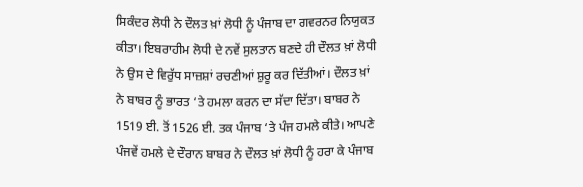ਸਿਕੰਦਰ ਲੋਧੀ ਨੇ ਦੌਲਤ ਖ਼ਾਂ ਲੋਧੀ ਨੂੰ ਪੰਜਾਬ ਦਾ ਗਵਰਨਰ ਨਿਯੁਕਤ ਕੀਤਾ। ਇਬਰਾਹੀਮ ਲੋਧੀ ਦੇ ਨਵੇਂ ਸੁਲਤਾਨ ਬਣਦੇ ਹੀ ਦੌਲਤ ਖ਼ਾਂ ਲੋਧੀ ਨੇ ਉਸ ਦੇ ਵਿਰੁੱਧ ਸਾਜ਼ਸ਼ਾਂ ਰਚਣੀਆਂ ਸ਼ੁਰੂ ਕਰ ਦਿੱਤੀਆਂ। ਦੌਲਤ ਖ਼ਾਂ ਨੇ ਬਾਬਰ ਨੂੰ ਭਾਰਤ ‘ਤੇ ਹਮਲਾ ਕਰਨ ਦਾ ਸੱਦਾ ਦਿੱਤਾ। ਬਾਬਰ ਨੇ 1519 ਈ. ਤੋਂ 1526 ਈ. ਤਕ ਪੰਜਾਬ ‘ਤੇ ਪੰਜ ਹਮਲੇ ਕੀਤੇ। ਆਪਣੇ ਪੰਜਵੇਂ ਹਮਲੇ ਦੇ ਦੌਰਾਨ ਬਾਬਰ ਨੇ ਦੌਲਤ ਖ਼ਾਂ ਲੋਧੀ ਨੂੰ ਹਰਾ ਕੇ ਪੰਜਾਬ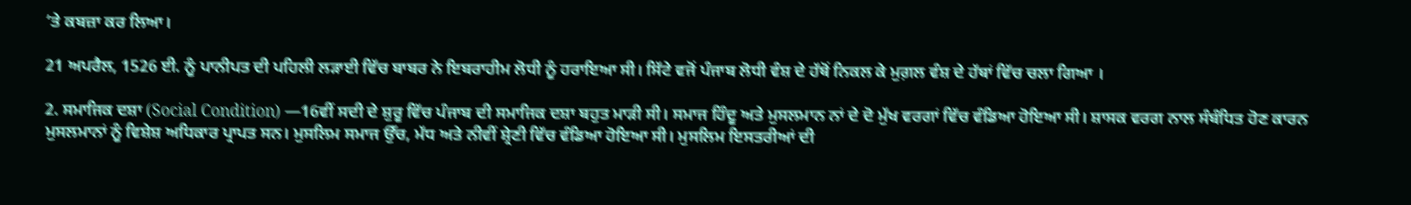‘ਤੇ ਕਬਜ਼ਾ ਕਰ ਲਿਆ।

21 ਅਪਰੈਲ, 1526 ਈ. ਨੂੰ ਪਾਨੀਪਤ ਦੀ ਪਹਿਲੀ ਲੜਾਈ ਵਿੱਚ ਬਾਬਰ ਨੇ ਇਬਰਾਹੀਮ ਲੋਧੀ ਨੂੰ ਹਰਾਇਆ ਸੀ। ਸਿੱਟੇ ਵਜੋਂ ਪੰਜਾਬ ਲੋਧੀ ਵੰਸ਼ ਦੇ ਹੱਥੋਂ ਨਿਕਲ ਕੇ ਮੁਗ਼ਲ ਵੰਸ਼ ਦੇ ਹੱਥਾਂ ਵਿੱਚ ਚਲਾ ਗਿਆ ।

2. ਸਮਾਜਿਕ ਦਸ਼ਾ (Social Condition) —16ਵੀਂ ਸਦੀ ਦੇ ਸ਼ੁਰੂ ਵਿੱਚ ਪੰਜਾਬ ਦੀ ਸਮਾਜਿਕ ਦਸ਼ਾ ਬਹੁਤ ਮਾੜੀ ਸੀ। ਸਮਾਜ ਹਿੰਦੂ ਅਤੇ ਮੁਸਲਮਾਨ ਨਾਂ ਦੇ ਦੋ ਮੁੱਖ ਵਰਗਾਂ ਵਿੱਚ ਵੰਡਿਆ ਹੋਇਆ ਸੀ। ਸ਼ਾਸਕ ਵਰਗ ਨਾਲ ਸੰਬੰਧਿਤ ਹੋਣ ਕਾਰਨ ਮੁਸਲਮਾਨਾਂ ਨੂੰ ਵਿਸ਼ੇਸ਼ ਅਧਿਕਾਰ ਪ੍ਰਾਪਤ ਸਨ। ਮੁਸਲਿਮ ਸਮਾਜ ਉੱਚ, ਮੱਧ ਅਤੇ ਨੀਵੀਂ ਸ਼੍ਰੇਣੀ ਵਿੱਚ ਵੰਡਿਆ ਹੋਇਆ ਸੀ। ਮੁਸਲਿਮ ਇਸਤਰੀਆਂ ਦੀ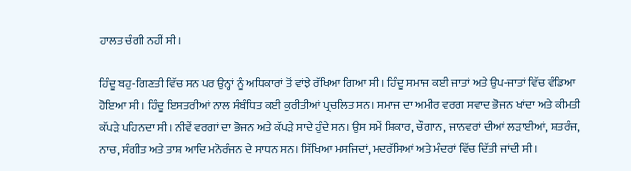ਹਾਲਤ ਚੰਗੀ ਨਹੀਂ ਸੀ।

ਹਿੰਦੂ ਬਹੁ-ਗਿਣਤੀ ਵਿੱਚ ਸਨ ਪਰ ਉਨ੍ਹਾਂ ਨੂੰ ਅਧਿਕਾਰਾਂ ਤੋਂ ਵਾਂਝੇ ਰੱਖਿਆ ਗਿਆ ਸੀ। ਹਿੰਦੂ ਸਮਾਜ ਕਈ ਜਾਤਾਂ ਅਤੇ ਉਪ-ਜਾਤਾਂ ਵਿੱਚ ਵੰਡਿਆ ਹੋਇਆ ਸੀ। ਹਿੰਦੂ ਇਸਤਰੀਆਂ ਨਾਲ ਸੰਬੰਧਿਤ ਕਈ ਕੁਰੀਤੀਆਂ ਪ੍ਰਚਲਿਤ ਸਨ। ਸਮਾਜ ਦਾ ਅਮੀਰ ਵਰਗ ਸਵਾਦ ਭੋਜਨ ਖਾਂਦਾ ਅਤੇ ਕੀਮਤੀ ਕੱਪੜੇ ਪਹਿਨਦਾ ਸੀ। ਨੀਵੇਂ ਵਰਗਾਂ ਦਾ ਭੋਜਨ ਅਤੇ ਕੱਪੜੇ ਸਾਦੇ ਹੁੰਦੇ ਸਨ। ਉਸ ਸਮੇਂ ਸ਼ਿਕਾਰ, ਚੌਗਾਨ, ਜਾਨਵਰਾਂ ਦੀਆਂ ਲੜਾਈਆਂ, ਸ਼ਤਰੰਜ, ਨਾਚ, ਸੰਗੀਤ ਅਤੇ ਤਾਸ਼ ਆਦਿ ਮਨੋਰੰਜਨ ਦੇ ਸਾਧਨ ਸਨ। ਸਿੱਖਿਆ ਮਸਜਿਦਾਂ, ਮਦਰੱਸਿਆਂ ਅਤੇ ਮੰਦਰਾਂ ਵਿੱਚ ਦਿੱਤੀ ਜਾਂਦੀ ਸੀ।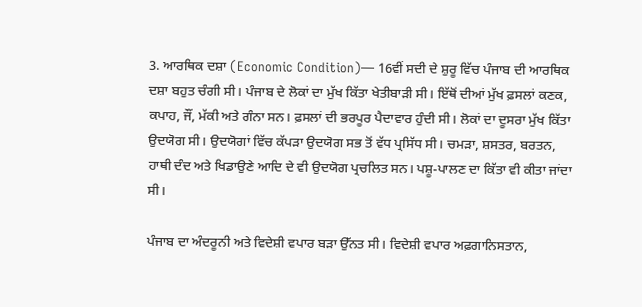3. ਆਰਥਿਕ ਦਸ਼ਾ (Economic Condition)— 16ਵੀਂ ਸਦੀ ਦੇ ਸ਼ੁਰੂ ਵਿੱਚ ਪੰਜਾਬ ਦੀ ਆਰਥਿਕ ਦਸ਼ਾ ਬਹੁਤ ਚੰਗੀ ਸੀ। ਪੰਜਾਬ ਦੇ ਲੋਕਾਂ ਦਾ ਮੁੱਖ ਕਿੱਤਾ ਖੇਤੀਬਾੜੀ ਸੀ। ਇੱਥੋਂ ਦੀਆਂ ਮੁੱਖ ਫ਼ਸਲਾਂ ਕਣਕ, ਕਪਾਹ, ਜੌਂ, ਮੱਕੀ ਅਤੇ ਗੰਨਾ ਸਨ। ਫ਼ਸਲਾਂ ਦੀ ਭਰਪੂਰ ਪੈਦਾਵਾਰ ਹੁੰਦੀ ਸੀ। ਲੋਕਾਂ ਦਾ ਦੂਸਰਾ ਮੁੱਖ ਕਿੱਤਾ ਉਦਯੋਗ ਸੀ। ਉਦਯੋਗਾਂ ਵਿੱਚ ਕੱਪੜਾ ਉਦਯੋਗ ਸਭ ਤੋਂ ਵੱਧ ਪ੍ਰਸਿੱਧ ਸੀ। ਚਮੜਾ, ਸ਼ਸਤਰ, ਬਰਤਨ, ਹਾਥੀ ਦੰਦ ਅਤੇ ਖਿਡਾਉਣੇ ਆਦਿ ਦੇ ਵੀ ਉਦਯੋਗ ਪ੍ਰਚਲਿਤ ਸਨ। ਪਸ਼ੂ-ਪਾਲਣ ਦਾ ਕਿੱਤਾ ਵੀ ਕੀਤਾ ਜਾਂਦਾ ਸੀ।

ਪੰਜਾਬ ਦਾ ਅੰਦਰੂਨੀ ਅਤੇ ਵਿਦੇਸ਼ੀ ਵਪਾਰ ਬੜਾ ਉੱਨਤ ਸੀ। ਵਿਦੇਸ਼ੀ ਵਪਾਰ ਅਫ਼ਗਾਨਿਸਤਾਨ,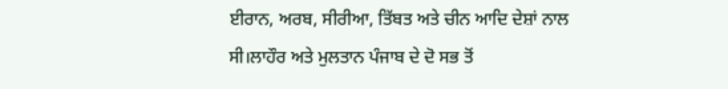ਈਰਾਨ, ਅਰਬ, ਸੀਰੀਆ, ਤਿੱਬਤ ਅਤੇ ਚੀਨ ਆਦਿ ਦੇਸ਼ਾਂ ਨਾਲ ਸੀ।ਲਾਹੌਰ ਅਤੇ ਮੁਲਤਾਨ ਪੰਜਾਬ ਦੇ ਦੋ ਸਭ ਤੋਂ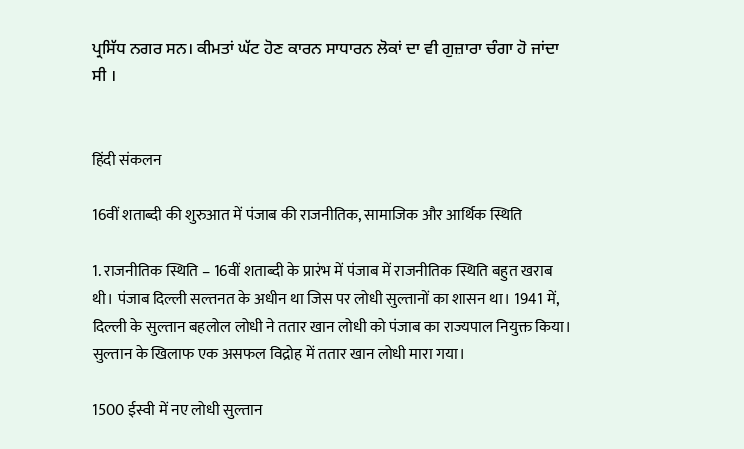ਪ੍ਰਸਿੱਧ ਨਗਰ ਸਨ। ਕੀਮਤਾਂ ਘੱਟ ਹੋਣ ਕਾਰਨ ਸਾਧਾਰਨ ਲੋਕਾਂ ਦਾ ਵੀ ਗੁਜ਼ਾਰਾ ਚੰਗਾ ਹੋ ਜਾਂਦਾ ਸੀ ।


हिंदी संकलन

16वीं शताब्दी की शुरुआत में पंजाब की राजनीतिक, सामाजिक और आर्थिक स्थिति

1. राजनीतिक स्थिति – 16वीं शताब्दी के प्रारंभ में पंजाब में राजनीतिक स्थिति बहुत खराब थी। पंजाब दिल्ली सल्तनत के अधीन था जिस पर लोधी सुल्तानों का शासन था। 1941 में, दिल्ली के सुल्तान बहलोल लोधी ने ततार खान लोधी को पंजाब का राज्यपाल नियुक्त किया। सुल्तान के खिलाफ एक असफल विद्रोह में ततार खान लोधी मारा गया।

1500 ईस्वी में नए लोधी सुल्तान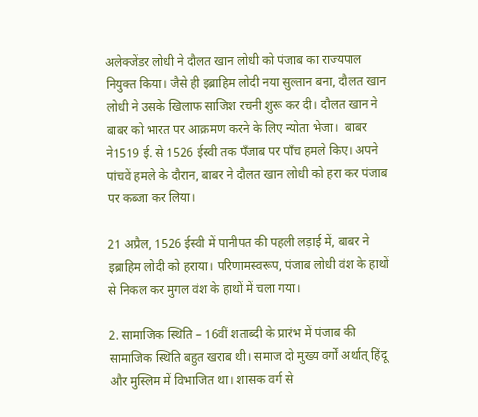अलेक्जेंडर लोधी ने दौलत खान लोधी को पंजाब का राज्यपाल नियुक्त किया। जैसे ही इब्राहिम लोदी नया सुल्तान बना, दौलत खान लोधी ने उसके खिलाफ साजिश रचनी शुरू कर दी। दौलत खान ने बाबर को भारत पर आक्रमण करने के लिए न्योता भेजा।  बाबर ने1519 ई. से 1526 ईस्वी तक पँजाब पर पाँच हमले किए। अपने पांचवें हमले के दौरान, बाबर ने दौलत खान लोधी को हरा कर पंजाब पर कब्जा कर लिया।

21 अप्रैल, 1526 ईस्वी में पानीपत की पहली लड़ाई में, बाबर ने इब्राहिम लोदी को हराया। परिणामस्वरूप, पंजाब लोधी वंश के हाथों से निकल कर मुगल वंश के हाथों में चला गया।

2. सामाजिक स्थिति – 16वीं शताब्दी के प्रारंभ में पंजाब की सामाजिक स्थिति बहुत खराब थी। समाज दो मुख्य वर्गों अर्थात् हिंदू और मुस्लिम में विभाजित था। शासक वर्ग से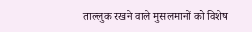ताल्लुक रखने वाले मुसलमानों को विशेष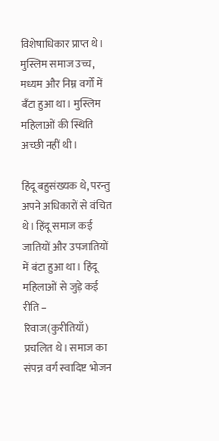विशेषाधिकार प्राप्त थे। मुस्लिम समाज उच्च, मध्यम और निम्न वर्गों में बँटा हुआ था। मुस्लिम महिलाओं की स्थिति अच्छी नहीं थी।

हिंदू बहुसंख्यक थे, परन्तु अपने अधिकारों से वंचित थे। हिंदू समाज कई जातियों और उपजातियों में बंटा हुआ था। हिंदू महिलाओं से जुड़े कई रीति – रिवाज(कुरीतियाँ) प्रचलित थे। समाज का संपन्न वर्ग स्वादिष्ट भोजन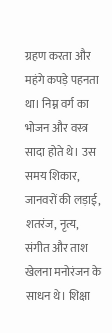ग्रहण करता और महंगे कपड़े पहनता था। निम्न वर्ग का भोजन और वस्त्र सादा होते थे। उस समय शिकार, जानवरों की लड़ाई, शतरंज, नृत्य, संगीत और ताश खेलना मनोरंजन के साधन थे। शिक्षा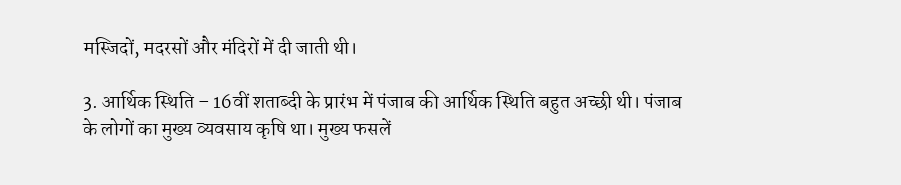मस्जिदों, मदरसों और मंदिरों में दी जाती थी।

3. आर्थिक स्थिति – 16वीं शताब्दी के प्रारंभ में पंजाब की आर्थिक स्थिति बहुत अच्छी थी। पंजाब के लोगों का मुख्य व्यवसाय कृषि था। मुख्य फसलें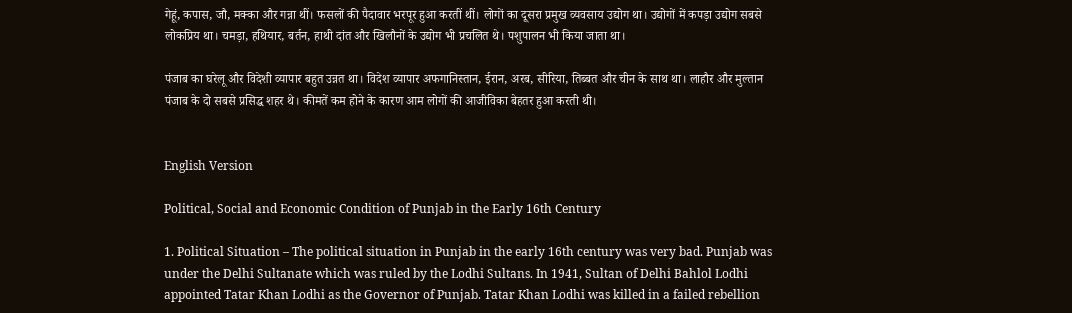गेहूं, कपास, जौ, मक्का और गन्ना थीं। फसलों की पैदावार भरपूर हुआ करतीं थीं। लोगों का दूसरा प्रमुख व्यवसाय उद्योग था। उद्योगों में कपड़ा उद्योग सबसे लोकप्रिय था। चमड़ा, हथियार, बर्तन, हाथी दांत और खिलौनों के उद्योग भी प्रचलित थे। पशुपालन भी किया जाता था।

पंजाब का घरेलू और विदेशी व्यापार बहुत उन्नत था। विदेश व्यापार अफगानिस्तान, ईरान, अरब, सीरिया, तिब्बत और चीन के साथ था। लाहौर और मुल्तान पंजाब के दो सबसे प्रसिद्ध शहर थे। कीमतें कम होने के कारण आम लोगों की आजीविका बेहतर हुआ करती थी।


English Version

Political, Social and Economic Condition of Punjab in the Early 16th Century

1. Political Situation – The political situation in Punjab in the early 16th century was very bad. Punjab was under the Delhi Sultanate which was ruled by the Lodhi Sultans. In 1941, Sultan of Delhi Bahlol Lodhi appointed Tatar Khan Lodhi as the Governor of Punjab. Tatar Khan Lodhi was killed in a failed rebellion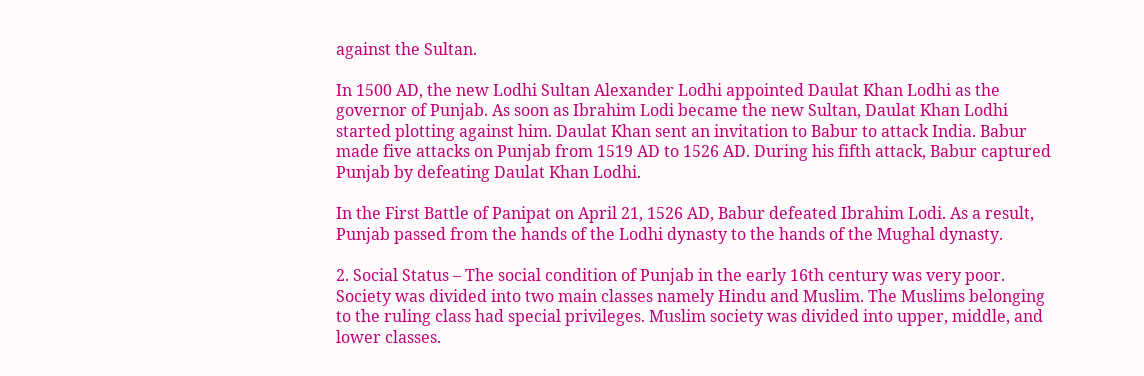against the Sultan.

In 1500 AD, the new Lodhi Sultan Alexander Lodhi appointed Daulat Khan Lodhi as the governor of Punjab. As soon as Ibrahim Lodi became the new Sultan, Daulat Khan Lodhi started plotting against him. Daulat Khan sent an invitation to Babur to attack India. Babur made five attacks on Punjab from 1519 AD to 1526 AD. During his fifth attack, Babur captured Punjab by defeating Daulat Khan Lodhi.

In the First Battle of Panipat on April 21, 1526 AD, Babur defeated Ibrahim Lodi. As a result, Punjab passed from the hands of the Lodhi dynasty to the hands of the Mughal dynasty.

2. Social Status – The social condition of Punjab in the early 16th century was very poor. Society was divided into two main classes namely Hindu and Muslim. The Muslims belonging to the ruling class had special privileges. Muslim society was divided into upper, middle, and lower classes.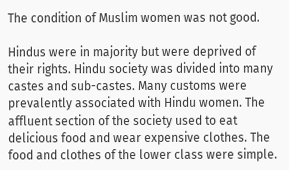The condition of Muslim women was not good.

Hindus were in majority but were deprived of their rights. Hindu society was divided into many castes and sub-castes. Many customs were prevalently associated with Hindu women. The affluent section of the society used to eat delicious food and wear expensive clothes. The food and clothes of the lower class were simple.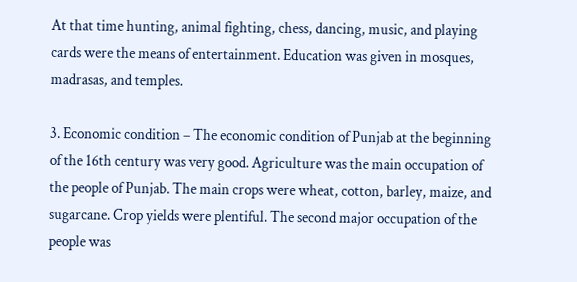At that time hunting, animal fighting, chess, dancing, music, and playing cards were the means of entertainment. Education was given in mosques, madrasas, and temples.

3. Economic condition – The economic condition of Punjab at the beginning of the 16th century was very good. Agriculture was the main occupation of the people of Punjab. The main crops were wheat, cotton, barley, maize, and sugarcane. Crop yields were plentiful. The second major occupation of the people was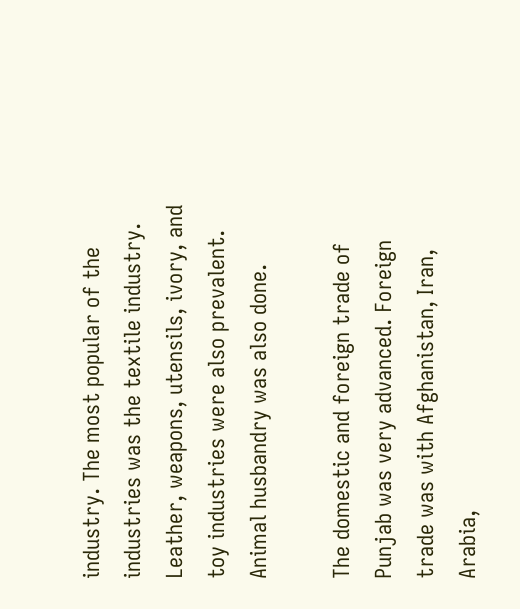industry. The most popular of the industries was the textile industry. Leather, weapons, utensils, ivory, and toy industries were also prevalent. Animal husbandry was also done.

The domestic and foreign trade of Punjab was very advanced. Foreign trade was with Afghanistan, Iran, Arabia,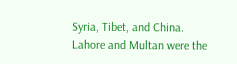Syria, Tibet, and China. Lahore and Multan were the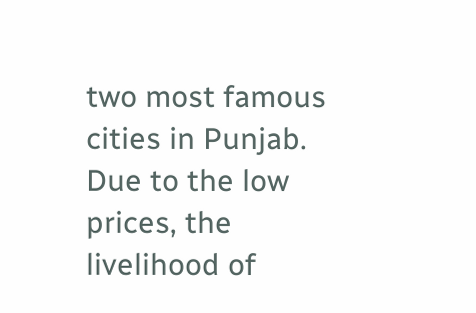two most famous cities in Punjab. Due to the low prices, the livelihood of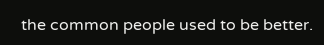the common people used to be better.